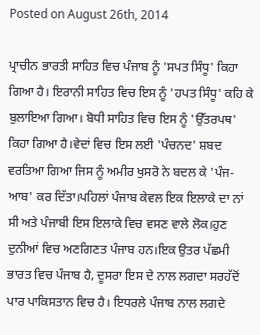Posted on August 26th, 2014

ਪ੍ਰਾਚੀਨ ਭਾਰਤੀ ਸਾਹਿਤ ਵਿਚ ਪੰਜਾਬ ਨੂੰ 'ਸਪਤ ਸਿੰਧੂ' ਕਿਹਾ ਗਿਆ ਹੈ। ਇਰਾਨੀ ਸਾਹਿਤ ਵਿਚ ਇਸ ਨੂੰ 'ਹਪਤ ਸਿੰਧੂ' ਕਹਿ ਕੇ ਬੁਲਾਇਆ ਗਿਆ। ਬੋਧੀ ਸਾਹਿਤ ਵਿਚ ਇਸ ਨੂੰ 'ਉੱਤਰਪਥ' ਕਿਹਾ ਗਿਆ ਹੈ।ਵੇਦਾਂ ਵਿਚ ਇਸ ਲਈ 'ਪੰਚਨਦ' ਸ਼ਬਦ ਵਰਤਿਆ ਗਿਆ ਜਿਸ ਨੂੰ ਅਮੀਰ ਖੁਸਰੋ ਨੇ ਬਦਲ ਕੇ 'ਪੰਜ-ਆਬ' ਕਰ ਦਿੱਤਾ।ਪਹਿਲਾਂ ਪੰਜਾਬ ਕੇਵਲ ਇਕ ਇਲਾਕੇ ਦਾ ਨਾਂ ਸੀ ਅਤੇ ਪੰਜਾਬੀ ਇਸ ਇਲਾਕੇ ਵਿਚ ਵਸਣ ਵਾਲੇ ਲੋਕ।ਹੁਣ ਦੁਨੀਆਂ ਵਿਚ ਅਣਗਿਣਤ ਪੰਜਾਬ ਹਨ।ਇਕ ਉਤਰ ਪੱਛਮੀ ਭਾਰਤ ਵਿਚ ਪੰਜਾਬ ਹੈ, ਦੂਸਰਾ ਇਸ ਦੇ ਨਾਲ ਲਗਦਾ ਸਰਹੱਦੋਂ ਪਾਰ ਪਾਕਿਸਤਾਨ ਵਿਚ ਹੈ। ਇਧਰਲੇ ਪੰਜਾਬ ਨਾਲ ਲਗਦੇ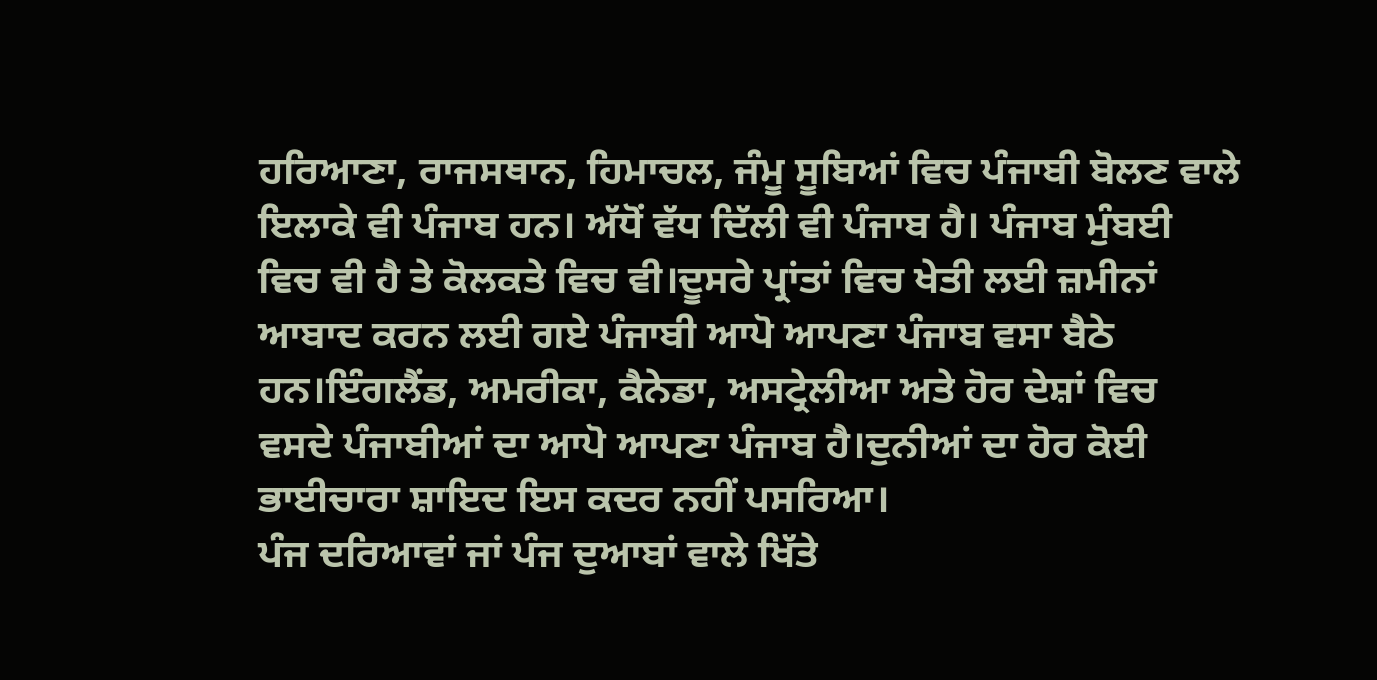ਹਰਿਆਣਾ, ਰਾਜਸਥਾਨ, ਹਿਮਾਚਲ, ਜੰਮੂ ਸੂਬਿਆਂ ਵਿਚ ਪੰਜਾਬੀ ਬੋਲਣ ਵਾਲੇ ਇਲਾਕੇ ਵੀ ਪੰਜਾਬ ਹਨ। ਅੱਧੋਂ ਵੱਧ ਦਿੱਲੀ ਵੀ ਪੰਜਾਬ ਹੈ। ਪੰਜਾਬ ਮੁੰਬਈ ਵਿਚ ਵੀ ਹੈ ਤੇ ਕੋਲਕਤੇ ਵਿਚ ਵੀ।ਦੂਸਰੇ ਪ੍ਰਾਂਤਾਂ ਵਿਚ ਖੇਤੀ ਲਈ ਜ਼ਮੀਨਾਂ ਆਬਾਦ ਕਰਨ ਲਈ ਗਏ ਪੰਜਾਬੀ ਆਪੋ ਆਪਣਾ ਪੰਜਾਬ ਵਸਾ ਬੈਠੇ ਹਨ।ਇੰਗਲੈਂਡ, ਅਮਰੀਕਾ, ਕੈਨੇਡਾ, ਅਸਟ੍ਰੇਲੀਆ ਅਤੇ ਹੋਰ ਦੇਸ਼ਾਂ ਵਿਚ ਵਸਦੇ ਪੰਜਾਬੀਆਂ ਦਾ ਆਪੋ ਆਪਣਾ ਪੰਜਾਬ ਹੈ।ਦੁਨੀਆਂ ਦਾ ਹੋਰ ਕੋਈ ਭਾਈਚਾਰਾ ਸ਼ਾਇਦ ਇਸ ਕਦਰ ਨਹੀਂ ਪਸਰਿਆ।
ਪੰਜ ਦਰਿਆਵਾਂ ਜਾਂ ਪੰਜ ਦੁਆਬਾਂ ਵਾਲੇ ਖਿੱਤੇ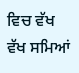ਵਿਚ ਵੱਖ ਵੱਖ ਸਮਿਆਂ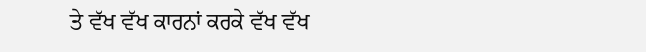ਤੇ ਵੱਖ ਵੱਖ ਕਾਰਨਾਂ ਕਰਕੇ ਵੱਖ ਵੱਖ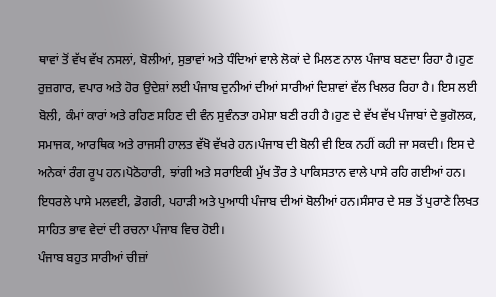ਥਾਵਾਂ ਤੋਂ ਵੱਖ ਵੱਖ ਨਸਲਾਂ, ਬੋਲੀਆਂ, ਸੁਭਾਵਾਂ ਅਤੇ ਧੰਦਿਆਂ ਵਾਲੇ ਲੋਕਾਂ ਦੇ ਮਿਲਣ ਨਾਲ ਪੰਜਾਬ ਬਣਦਾ ਰਿਹਾ ਹੈ।ਹੁਣ ਰੁਜ਼ਗਾਰ, ਵਪਾਰ ਅਤੇ ਹੋਰ ਉਦੇਸ਼ਾਂ ਲਈ ਪੰਜਾਬ ਦੁਨੀਆਂ ਦੀਆਂ ਸਾਰੀਆਂ ਦਿਸ਼ਾਵਾਂ ਵੱਲ ਖਿਲਰ ਰਿਹਾ ਹੈ। ਇਸ ਲਈ ਬੋਲੀ, ਕੰਮਾਂ ਕਾਰਾਂ ਅਤੇ ਰਹਿਣ ਸਹਿਣ ਦੀ ਵੰਨ ਸੁਵੰਨਤਾ ਹਮੇਸ਼ਾ ਬਣੀ ਰਹੀ ਹੈ।ਹੁਣ ਦੇ ਵੱਖ ਵੱਖ ਪੰਜਾਬਾਂ ਦੇ ਭੁਗੋਲਕ, ਸਮਾਜਕ, ਆਰਥਿਕ ਅਤੇ ਰਾਜਸੀ ਹਾਲਤ ਵੱਖੋ ਵੱਖਰੇ ਹਨ।ਪੰਜਾਬ ਦੀ ਬੋਲੀ ਵੀ ਇਕ ਨਹੀਂ ਕਹੀ ਜਾ ਸਕਦੀ। ਇਸ ਦੇ ਅਨੇਕਾਂ ਰੰਗ ਰੂਪ ਹਨ।ਪੋਠੋਹਾਰੀ, ਝਾਂਗੀ ਅਤੇ ਸਰਾਇਕੀ ਮੁੱਖ ਤੌਰ ਤੇ ਪਾਕਿਸਤਾਨ ਵਾਲੇ ਪਾਸੇ ਰਹਿ ਗਈਆਂ ਹਨ। ਇਧਰਲੇ ਪਾਸੇ ਮਲਵਈ, ਡੋਗਰੀ, ਪਹਾੜੀ ਅਤੇ ਪੁਆਧੀ ਪੰਜਾਬ ਦੀਆਂ ਬੋਲੀਆਂ ਹਨ।ਸੰਸਾਰ ਦੇ ਸਭ ਤੋਂ ਪੁਰਾਣੇ ਲਿਖਤ ਸਾਹਿਤ ਭਾਵ ਵੇਦਾਂ ਦੀ ਰਚਨਾ ਪੰਜਾਬ ਵਿਚ ਹੋਈ।
ਪੰਜਾਬ ਬਹੁਤ ਸਾਰੀਆਂ ਚੀਜ਼ਾਂ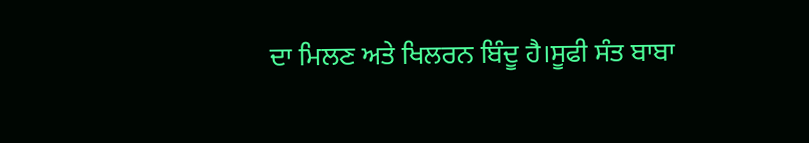ਦਾ ਮਿਲਣ ਅਤੇ ਖਿਲਰਨ ਬਿੰਦੂ ਹੈ।ਸੂਫੀ ਸੰਤ ਬਾਬਾ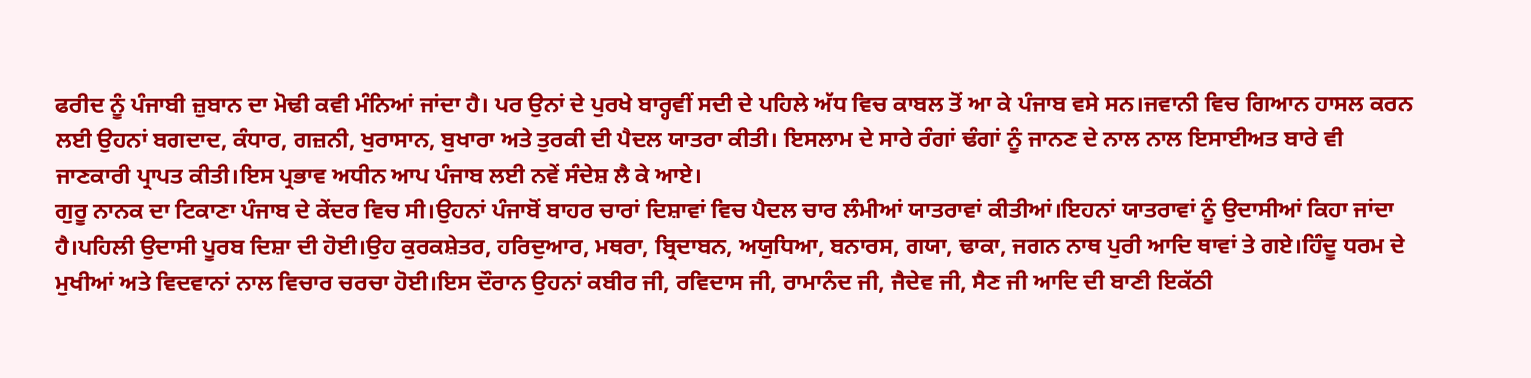ਫਰੀਦ ਨੂੰ ਪੰਜਾਬੀ ਜ਼ੁਬਾਨ ਦਾ ਮੋਢੀ ਕਵੀ ਮੰਨਿਆਂ ਜਾਂਦਾ ਹੈ। ਪਰ ਉਨਾਂ ਦੇ ਪੁਰਖੇ ਬਾਰ੍ਹਵੀਂ ਸਦੀ ਦੇ ਪਹਿਲੇ ਅੱਧ ਵਿਚ ਕਾਬਲ ਤੋਂ ਆ ਕੇ ਪੰਜਾਬ ਵਸੇ ਸਨ।ਜਵਾਨੀ ਵਿਚ ਗਿਆਨ ਹਾਸਲ ਕਰਨ ਲਈ ਉਹਨਾਂ ਬਗਦਾਦ, ਕੰਧਾਰ, ਗਜ਼ਨੀ, ਖੁਰਾਸਾਨ, ਬੁਖਾਰਾ ਅਤੇ ਤੁਰਕੀ ਦੀ ਪੈਦਲ ਯਾਤਰਾ ਕੀਤੀ। ਇਸਲਾਮ ਦੇ ਸਾਰੇ ਰੰਗਾਂ ਢੰਗਾਂ ਨੂੰ ਜਾਨਣ ਦੇ ਨਾਲ ਨਾਲ ਇਸਾਈਅਤ ਬਾਰੇ ਵੀ ਜਾਣਕਾਰੀ ਪ੍ਰਾਪਤ ਕੀਤੀ।ਇਸ ਪ੍ਰਭਾਵ ਅਧੀਨ ਆਪ ਪੰਜਾਬ ਲਈ ਨਵੇਂ ਸੰਦੇਸ਼ ਲੈ ਕੇ ਆਏ।
ਗੁਰੂ ਨਾਨਕ ਦਾ ਟਿਕਾਣਾ ਪੰਜਾਬ ਦੇ ਕੇਂਦਰ ਵਿਚ ਸੀ।ਉਹਨਾਂ ਪੰਜਾਬੋਂ ਬਾਹਰ ਚਾਰਾਂ ਦਿਸ਼ਾਵਾਂ ਵਿਚ ਪੈਦਲ ਚਾਰ ਲੰਮੀਆਂ ਯਾਤਰਾਵਾਂ ਕੀਤੀਆਂ।ਇਹਨਾਂ ਯਾਤਰਾਵਾਂ ਨੂੰ ਉਦਾਸੀਆਂ ਕਿਹਾ ਜਾਂਦਾ ਹੈ।ਪਹਿਲੀ ਉਦਾਸੀ ਪੂਰਬ ਦਿਸ਼ਾ ਦੀ ਹੋਈ।ਉਹ ਕੁਰਕਸ਼ੇਤਰ, ਹਰਿਦੁਆਰ, ਮਥਰਾ, ਬ੍ਰਿਦਾਬਨ, ਅਯੁਧਿਆ, ਬਨਾਰਸ, ਗਯਾ, ਢਾਕਾ, ਜਗਨ ਨਾਥ ਪੁਰੀ ਆਦਿ ਥਾਵਾਂ ਤੇ ਗਏ।ਹਿੰਦੂ ਧਰਮ ਦੇ ਮੁਖੀਆਂ ਅਤੇ ਵਿਦਵਾਨਾਂ ਨਾਲ ਵਿਚਾਰ ਚਰਚਾ ਹੋਈ।ਇਸ ਦੌਰਾਨ ਉਹਨਾਂ ਕਬੀਰ ਜੀ, ਰਵਿਦਾਸ ਜੀ, ਰਾਮਾਨੰਦ ਜੀ, ਜੈਦੇਵ ਜੀ, ਸੈਣ ਜੀ ਆਦਿ ਦੀ ਬਾਣੀ ਇਕੱਠੀ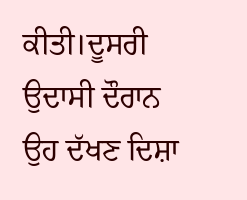ਕੀਤੀ।ਦੂਸਰੀ ਉਦਾਸੀ ਦੌਰਾਨ ਉਹ ਦੱਖਣ ਦਿਸ਼ਾ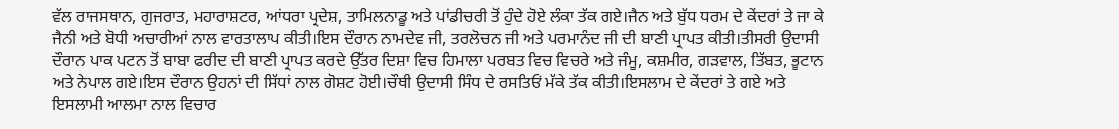ਵੱਲ ਰਾਜਸਥਾਨ, ਗੁਜਰਾਤ, ਮਹਾਰਾਸ਼ਟਰ, ਆਂਧਰਾ ਪ੍ਰਦੇਸ਼, ਤਾਮਿਲਨਾਡੂ ਅਤੇ ਪਾਂਡੀਚਰੀ ਤੋਂ ਹੁੰਦੇ ਹੋਏ ਲੰਕਾ ਤੱਕ ਗਏ।ਜੈਨ ਅਤੇ ਬੁੱਧ ਧਰਮ ਦੇ ਕੇਂਦਰਾਂ ਤੇ ਜਾ ਕੇ ਜੈਨੀ ਅਤੇ ਬੋਧੀ ਅਚਾਰੀਆਂ ਨਾਲ ਵਾਰਤਾਲਾਪ ਕੀਤੀ।ਇਸ ਦੌਰਾਨ ਨਾਮਦੇਵ ਜੀ, ਤਰਲੋਚਨ ਜੀ ਅਤੇ ਪਰਮਾਨੰਦ ਜੀ ਦੀ ਬਾਣੀ ਪ੍ਰਾਪਤ ਕੀਤੀ।ਤੀਸਰੀ ਉਦਾਸੀ ਦੌਰਾਨ ਪਾਕ ਪਟਨ ਤੋਂ ਬਾਬਾ ਫਰੀਦ ਦੀ ਬਾਣੀ ਪ੍ਰਾਪਤ ਕਰਦੇ ਉੱਤਰ ਦਿਸ਼ਾ ਵਿਚ ਹਿਮਾਲਾ ਪਰਬਤ ਵਿਚ ਵਿਚਰੇ ਅਤੇ ਜੰਮੂ, ਕਸ਼ਮੀਰ, ਗੜਵਾਲ, ਤਿੱਬਤ, ਭੂਟਾਨ ਅਤੇ ਨੇਪਾਲ ਗਏ।ਇਸ ਦੌਰਾਨ ਉਹਨਾਂ ਦੀ ਸਿੱਧਾਂ ਨਾਲ ਗੋਸ਼ਟ ਹੋਈ।ਚੌਥੀ ਉਦਾਸੀ ਸਿੰਧ ਦੇ ਰਸਤਿਓਂ ਮੱਕੇ ਤੱਕ ਕੀਤੀ।ਇਸਲਾਮ ਦੇ ਕੇਂਦਰਾਂ ਤੇ ਗਏ ਅਤੇ ਇਸਲਾਮੀ ਆਲਮਾ ਨਾਲ ਵਿਚਾਰ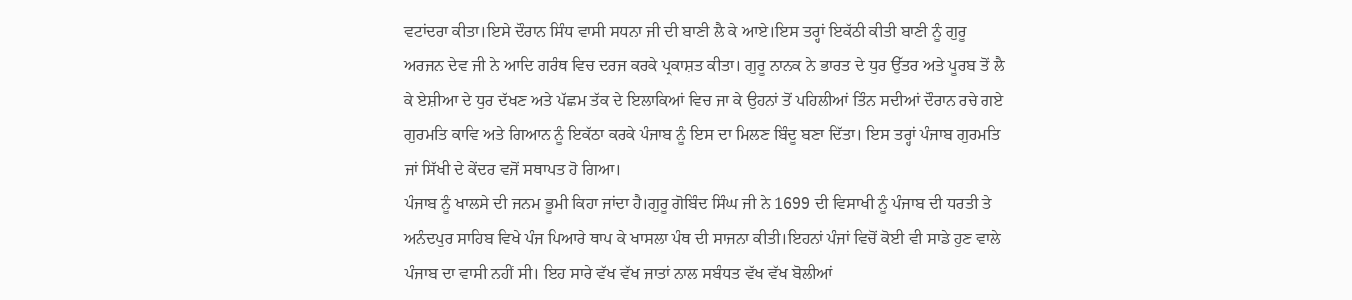ਵਟਾਂਦਰਾ ਕੀਤਾ।ਇਸੇ ਦੌਰਾਨ ਸਿੰਧ ਵਾਸੀ ਸਧਨਾ ਜੀ ਦੀ ਬਾਣੀ ਲੈ ਕੇ ਆਏ।ਇਸ ਤਰ੍ਹਾਂ ਇਕੱਠੀ ਕੀਤੀ ਬਾਣੀ ਨੂੰ ਗੁਰੂ ਅਰਜਨ ਦੇਵ ਜੀ ਨੇ ਆਦਿ ਗਰੰਥ ਵਿਚ ਦਰਜ ਕਰਕੇ ਪ੍ਰਕਾਸ਼ਤ ਕੀਤਾ। ਗੁਰੂ ਨਾਨਕ ਨੇ ਭਾਰਤ ਦੇ ਧੁਰ ਉੱਤਰ ਅਤੇ ਪੂਰਬ ਤੋਂ ਲੈ ਕੇ ਏਸ਼ੀਆ ਦੇ ਧੁਰ ਦੱਖਣ ਅਤੇ ਪੱਛਮ ਤੱਕ ਦੇ ਇਲਾਕਿਆਂ ਵਿਚ ਜਾ ਕੇ ਉਹਨਾਂ ਤੋਂ ਪਹਿਲੀਆਂ ਤਿੰਨ ਸਦੀਆਂ ਦੌਰਾਨ ਰਚੇ ਗਏ ਗੁਰਮਤਿ ਕਾਵਿ ਅਤੇ ਗਿਆਨ ਨੂੰ ਇਕੱਠਾ ਕਰਕੇ ਪੰਜਾਬ ਨੂੰ ਇਸ ਦਾ ਮਿਲਣ ਬਿੰਦੂ ਬਣਾ ਦਿੱਤਾ। ਇਸ ਤਰ੍ਹਾਂ ਪੰਜਾਬ ਗੁਰਮਤਿ ਜਾਂ ਸਿੱਖੀ ਦੇ ਕੇਂਦਰ ਵਜੋਂ ਸਥਾਪਤ ਹੋ ਗਿਆ।
ਪੰਜਾਬ ਨੂੰ ਖਾਲਸੇ ਦੀ ਜਨਮ ਭੂਮੀ ਕਿਹਾ ਜਾਂਦਾ ਹੈ।ਗੁਰੂ ਗੋਬਿੰਦ ਸਿੰਘ ਜੀ ਨੇ 1699 ਦੀ ਵਿਸਾਖੀ ਨੂੰ ਪੰਜਾਬ ਦੀ ਧਰਤੀ ਤੇ ਅਨੰਦਪੁਰ ਸਾਹਿਬ ਵਿਖੇ ਪੰਜ ਪਿਆਰੇ ਥਾਪ ਕੇ ਖਾਸਲਾ ਪੰਥ ਦੀ ਸਾਜਨਾ ਕੀਤੀ।ਇਹਨਾਂ ਪੰਜਾਂ ਵਿਚੋਂ ਕੋਈ ਵੀ ਸਾਡੇ ਹੁਣ ਵਾਲੇ ਪੰਜਾਬ ਦਾ ਵਾਸੀ ਨਹੀਂ ਸੀ। ਇਹ ਸਾਰੇ ਵੱਖ ਵੱਖ ਜਾਤਾਂ ਨਾਲ ਸਬੰਧਤ ਵੱਖ ਵੱਖ ਬੋਲੀਆਂ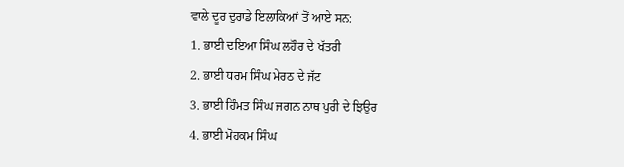ਵਾਲੇ ਦੂਰ ਦੁਰਾਡੇ ਇਲਾਕਿਆਂ ਤੋਂ ਆਏ ਸਨ:
1. ਭਾਈ ਦਇਆ ਸਿੰਘ ਲਹੌਰ ਦੇ ਖੱਤਰੀ
2. ਭਾਈ ਧਰਮ ਸਿੰਘ ਮੇਰਠ ਦੇ ਜੱਟ
3. ਭਾਈ ਹਿੰਮਤ ਸਿੰਘ ਜਗਨ ਨਾਥ ਪੁਰੀ ਦੇ ਝਿਉਰ
4. ਭਾਈ ਮੋਹਕਮ ਸਿੰਘ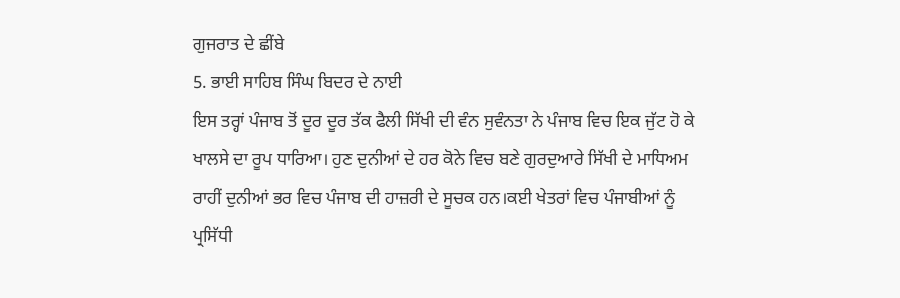ਗੁਜਰਾਤ ਦੇ ਛੀਂਬੇ
5. ਭਾਈ ਸਾਹਿਬ ਸਿੰਘ ਬਿਦਰ ਦੇ ਨਾਈ
ਇਸ ਤਰ੍ਹਾਂ ਪੰਜਾਬ ਤੋਂ ਦੂਰ ਦੂਰ ਤੱਕ ਫੈਲੀ ਸਿੱਖੀ ਦੀ ਵੰਨ ਸੁਵੰਨਤਾ ਨੇ ਪੰਜਾਬ ਵਿਚ ਇਕ ਜੁੱਟ ਹੋ ਕੇ ਖਾਲਸੇ ਦਾ ਰੂਪ ਧਾਰਿਆ। ਹੁਣ ਦੁਨੀਆਂ ਦੇ ਹਰ ਕੋਨੇ ਵਿਚ ਬਣੇ ਗੁਰਦੁਆਰੇ ਸਿੱਖੀ ਦੇ ਮਾਧਿਅਮ ਰਾਹੀਂ ਦੁਨੀਆਂ ਭਰ ਵਿਚ ਪੰਜਾਬ ਦੀ ਹਾਜ਼ਰੀ ਦੇ ਸੂਚਕ ਹਨ।ਕਈ ਖੇਤਰਾਂ ਵਿਚ ਪੰਜਾਬੀਆਂ ਨੂੰ ਪ੍ਰਸਿੱਧੀ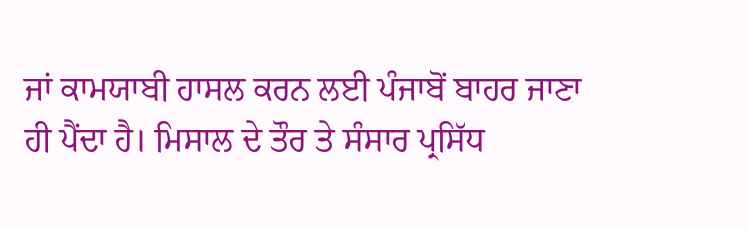ਜਾਂ ਕਾਮਯਾਬੀ ਹਾਸਲ ਕਰਨ ਲਈ ਪੰਜਾਬੋਂ ਬਾਹਰ ਜਾਣਾ ਹੀ ਪੈਂਦਾ ਹੈ। ਮਿਸਾਲ ਦੇ ਤੌਰ ਤੇ ਸੰਸਾਰ ਪ੍ਰਸਿੱਧ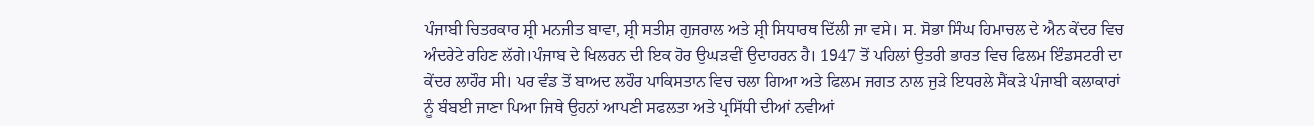ਪੰਜਾਬੀ ਚਿਤਰਕਾਰ ਸ਼੍ਰੀ ਮਨਜੀਤ ਬਾਵਾ, ਸ਼੍ਰੀ ਸਤੀਸ਼ ਗੁਜਰਾਲ ਅਤੇ ਸ਼੍ਰੀ ਸਿਧਾਰਥ ਦਿੱਲੀ ਜਾ ਵਸੇ। ਸ. ਸੋਭਾ ਸਿੰਘ ਹਿਮਾਚਲ ਦੇ ਐਨ ਕੇਂਦਰ ਵਿਚ ਅੰਦਰੇਟੇ ਰਹਿਣ ਲੱਗੇ।ਪੰਜਾਬ ਦੇ ਖਿਲਰਨ ਦੀ ਇਕ ਹੋਰ ਉਘੜਵੀਂ ਉਦਾਹਰਨ ਹੈ। 1947 ਤੋਂ ਪਹਿਲਾਂ ਉਤਰੀ ਭਾਰਤ ਵਿਚ ਫਿਲਮ ਇੰਡਸਟਰੀ ਦਾ ਕੇਂਦਰ ਲਾਹੌਰ ਸੀ। ਪਰ ਵੰਡ ਤੋਂ ਬਾਅਦ ਲਹੌਰ ਪਾਕਿਸਤਾਨ ਵਿਚ ਚਲਾ ਗਿਆ ਅਤੇ ਫਿਲਮ ਜਗਤ ਨਾਲ ਜੁੜੇ ਇਧਰਲੇ ਸੈਂਕੜੇ ਪੰਜਾਬੀ ਕਲਾਕਾਰਾਂ ਨੂੰ ਬੰਬਈ ਜਾਣਾ ਪਿਆ ਜਿਥੇ ਉਹਨਾਂ ਆਪਣੀ ਸਫਲਤਾ ਅਤੇ ਪ੍ਰਸਿੱਧੀ ਦੀਆਂ ਨਵੀਆਂ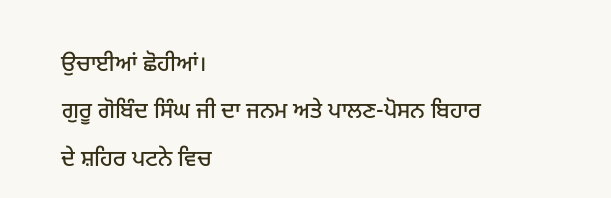ਉਚਾਈਆਂ ਛੋਹੀਆਂ।
ਗੁਰੂ ਗੋਬਿੰਦ ਸਿੰਘ ਜੀ ਦਾ ਜਨਮ ਅਤੇ ਪਾਲਣ-ਪੋਸਨ ਬਿਹਾਰ ਦੇ ਸ਼ਹਿਰ ਪਟਨੇ ਵਿਚ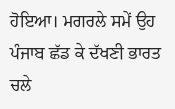ਹੋਇਆ। ਮਗਰਲੇ ਸਮੇਂ ਉਹ ਪੰਜਾਬ ਛੱਡ ਕੇ ਦੱਖਣੀ ਭਾਰਤ ਚਲੇ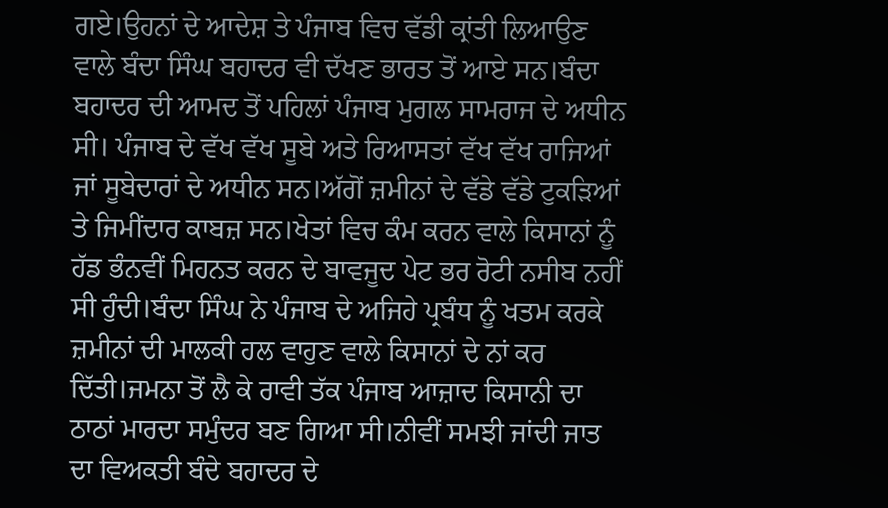ਗਏ।ਉਹਨਾਂ ਦੇ ਆਦੇਸ਼ ਤੇ ਪੰਜਾਬ ਵਿਚ ਵੱਡੀ ਕ੍ਰਾਂਤੀ ਲਿਆਉਣ ਵਾਲੇ ਬੰਦਾ ਸਿੰਘ ਬਹਾਦਰ ਵੀ ਦੱਖਣ ਭਾਰਤ ਤੋਂ ਆਏ ਸਨ।ਬੰਦਾ ਬਹਾਦਰ ਦੀ ਆਮਦ ਤੋਂ ਪਹਿਲਾਂ ਪੰਜਾਬ ਮੁਗਲ ਸਾਮਰਾਜ ਦੇ ਅਧੀਨ ਸੀ। ਪੰਜਾਬ ਦੇ ਵੱਖ ਵੱਖ ਸੂਬੇ ਅਤੇ ਰਿਆਸਤਾਂ ਵੱਖ ਵੱਖ ਰਾਜਿਆਂ ਜਾਂ ਸੂਬੇਦਾਰਾਂ ਦੇ ਅਧੀਨ ਸਨ।ਅੱਗੋਂ ਜ਼ਮੀਨਾਂ ਦੇ ਵੱਡੇ ਵੱਡੇ ਟੁਕੜਿਆਂ ਤੇ ਜਿਮੀਂਦਾਰ ਕਾਬਜ਼ ਸਨ।ਖੇਤਾਂ ਵਿਚ ਕੰਮ ਕਰਨ ਵਾਲੇ ਕਿਸਾਨਾਂ ਨੂੰ ਹੱਡ ਭੰਨਵੀਂ ਮਿਹਨਤ ਕਰਨ ਦੇ ਬਾਵਜੂਦ ਪੇਟ ਭਰ ਰੋਟੀ ਨਸੀਬ ਨਹੀਂ ਸੀ ਹੁੰਦੀ।ਬੰਦਾ ਸਿੰਘ ਨੇ ਪੰਜਾਬ ਦੇ ਅਜਿਹੇ ਪ੍ਰਬੰਧ ਨੂੰ ਖਤਮ ਕਰਕੇ ਜ਼ਮੀਨਾਂ ਦੀ ਮਾਲਕੀ ਹਲ ਵਾਹੁਣ ਵਾਲੇ ਕਿਸਾਨਾਂ ਦੇ ਨਾਂ ਕਰ ਦਿੱਤੀ।ਜਮਨਾ ਤੋਂ ਲੈ ਕੇ ਰਾਵੀ ਤੱਕ ਪੰਜਾਬ ਆਜ਼ਾਦ ਕਿਸਾਨੀ ਦਾ ਠਾਠਾਂ ਮਾਰਦਾ ਸਮੁੰਦਰ ਬਣ ਗਿਆ ਸੀ।ਨੀਵੀਂ ਸਮਝੀ ਜਾਂਦੀ ਜਾਤ ਦਾ ਵਿਅਕਤੀ ਬੰਦੇ ਬਹਾਦਰ ਦੇ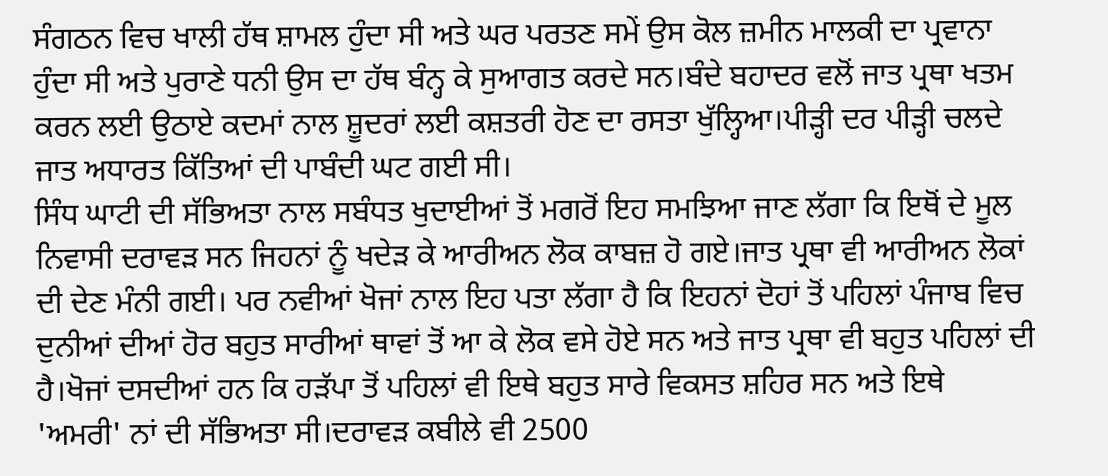ਸੰਗਠਨ ਵਿਚ ਖਾਲੀ ਹੱਥ ਸ਼ਾਮਲ ਹੁੰਦਾ ਸੀ ਅਤੇ ਘਰ ਪਰਤਣ ਸਮੇਂ ਉਸ ਕੋਲ ਜ਼ਮੀਨ ਮਾਲਕੀ ਦਾ ਪ੍ਰਵਾਨਾ ਹੁੰਦਾ ਸੀ ਅਤੇ ਪੁਰਾਣੇ ਧਨੀ ਉਸ ਦਾ ਹੱਥ ਬੰਨ੍ਹ ਕੇ ਸੁਆਗਤ ਕਰਦੇ ਸਨ।ਬੰਦੇ ਬਹਾਦਰ ਵਲੋਂ ਜਾਤ ਪ੍ਰਥਾ ਖਤਮ ਕਰਨ ਲਈ ਉਠਾਏ ਕਦਮਾਂ ਨਾਲ ਸ਼ੂਦਰਾਂ ਲਈ ਕਸ਼ਤਰੀ ਹੋਣ ਦਾ ਰਸਤਾ ਖੁੱਲ੍ਹਿਆ।ਪੀੜ੍ਹੀ ਦਰ ਪੀੜ੍ਹੀ ਚਲਦੇ ਜਾਤ ਅਧਾਰਤ ਕਿੱਤਿਆਂ ਦੀ ਪਾਬੰਦੀ ਘਟ ਗਈ ਸੀ।
ਸਿੰਧ ਘਾਟੀ ਦੀ ਸੱਭਿਅਤਾ ਨਾਲ ਸਬੰਧਤ ਖੁਦਾਈਆਂ ਤੋਂ ਮਗਰੋਂ ਇਹ ਸਮਝਿਆ ਜਾਣ ਲੱਗਾ ਕਿ ਇਥੋਂ ਦੇ ਮੂਲ ਨਿਵਾਸੀ ਦਰਾਵੜ ਸਨ ਜਿਹਨਾਂ ਨੂੰ ਖਦੇੜ ਕੇ ਆਰੀਅਨ ਲੋਕ ਕਾਬਜ਼ ਹੋ ਗਏ।ਜਾਤ ਪ੍ਰਥਾ ਵੀ ਆਰੀਅਨ ਲੋਕਾਂ ਦੀ ਦੇਣ ਮੰਨੀ ਗਈ। ਪਰ ਨਵੀਆਂ ਖੋਜਾਂ ਨਾਲ ਇਹ ਪਤਾ ਲੱਗਾ ਹੈ ਕਿ ਇਹਨਾਂ ਦੋਹਾਂ ਤੋਂ ਪਹਿਲਾਂ ਪੰਜਾਬ ਵਿਚ ਦੁਨੀਆਂ ਦੀਆਂ ਹੋਰ ਬਹੁਤ ਸਾਰੀਆਂ ਥਾਵਾਂ ਤੋਂ ਆ ਕੇ ਲੋਕ ਵਸੇ ਹੋਏ ਸਨ ਅਤੇ ਜਾਤ ਪ੍ਰਥਾ ਵੀ ਬਹੁਤ ਪਹਿਲਾਂ ਦੀ ਹੈ।ਖੋਜਾਂ ਦਸਦੀਆਂ ਹਨ ਕਿ ਹੜੱਪਾ ਤੋਂ ਪਹਿਲਾਂ ਵੀ ਇਥੇ ਬਹੁਤ ਸਾਰੇ ਵਿਕਸਤ ਸ਼ਹਿਰ ਸਨ ਅਤੇ ਇਥੇ 'ਅਮਰੀ' ਨਾਂ ਦੀ ਸੱਭਿਅਤਾ ਸੀ।ਦਰਾਵੜ ਕਬੀਲੇ ਵੀ 2500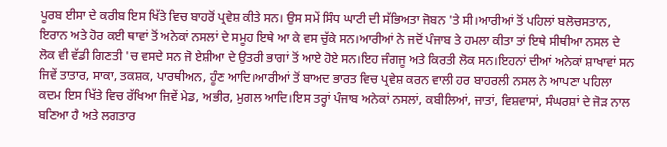ਪੂਰਬ ਈਸਾ ਦੇ ਕਰੀਬ ਇਸ ਖਿੱਤੇ ਵਿਚ ਬਾਹਰੋਂ ਪ੍ਰਵੇਸ਼ ਕੀਤੇ ਸਨ। ਉਸ ਸਮੇਂ ਸਿੰਧ ਘਾਟੀ ਦੀ ਸੱਭਿਅਤਾ ਜੋਬਨ 'ਤੇ ਸੀ।ਆਰੀਆਂ ਤੋਂ ਪਹਿਲਾਂ ਬਲੋਚਸਤਾਨ, ਇਰਾਨ ਅਤੇ ਹੋਰ ਕਈ ਥਾਵਾਂ ਤੋਂ ਅਨੇਕਾਂ ਨਸਲਾਂ ਦੇ ਸਮੂਹ ਇਥੇ ਆ ਕੇ ਵਸ ਚੁੱਕੇ ਸਨ।ਆਰੀਆਂ ਨੇ ਜਦੋਂ ਪੰਜਾਬ ਤੇ ਹਮਲਾ ਕੀਤਾ ਤਾਂ ਇਥੇ ਸੀਥੀਆ ਨਸਲ ਦੇ ਲੋਕ ਵੀ ਵੱਡੀ ਗਿਣਤੀ 'ਚ ਵਸਦੇ ਸਨ ਜੋ ਏਸ਼ੀਆ ਦੇ ਉਤਰੀ ਭਾਗਾਂ ਤੋਂ ਆਏ ਹੋਏ ਸਨ।ਇਹ ਜੰਗਜੂ ਅਤੇ ਕਿਰਤੀ ਲੋਕ ਸਨ।ਇਹਨਾਂ ਦੀਆਂ ਅਨੇਕਾਂ ਸ਼ਾਖਾਵਾਂ ਸਨ ਜਿਵੇਂ ਤਾਤਾਰ, ਸਾਕਾ, ਤਕਸ਼ਕ, ਪਾਰਥੀਅਨ, ਹੂੰਣ ਆਦਿ।ਆਰੀਆਂ ਤੋਂ ਬਾਅਦ ਭਾਰਤ ਵਿਚ ਪ੍ਰਵੇਸ਼ ਕਰਨ ਵਾਲੀ ਹਰ ਬਾਹਰਲੀ ਨਸਲ ਨੇ ਆਪਣਾ ਪਹਿਲਾ ਕਦਮ ਇਸ ਖਿੱਤੇ ਵਿਚ ਰੱਖਿਆ ਜਿਵੇਂ ਮੇਡ, ਅਭੀਰ, ਮੁਗਲ ਆਦਿ।ਇਸ ਤਰ੍ਹਾਂ ਪੰਜਾਬ ਅਨੇਕਾਂ ਨਸਲਾਂ, ਕਬੀਲਿਆਂ, ਜਾਤਾਂ, ਵਿਸ਼ਵਾਸਾਂ, ਸੰਘਰਸ਼ਾਂ ਦੇ ਜੋੜ ਨਾਲ ਬਣਿਆ ਹੈ ਅਤੇ ਲਗਤਾਰ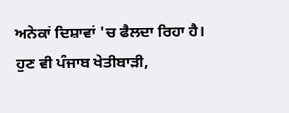ਅਨੇਕਾਂ ਦਿਸ਼ਾਵਾਂ 'ਚ ਫੈਲਦਾ ਰਿਹਾ ਹੈ।
ਹੁਣ ਵੀ ਪੰਜਾਬ ਖੇਤੀਬਾੜੀ,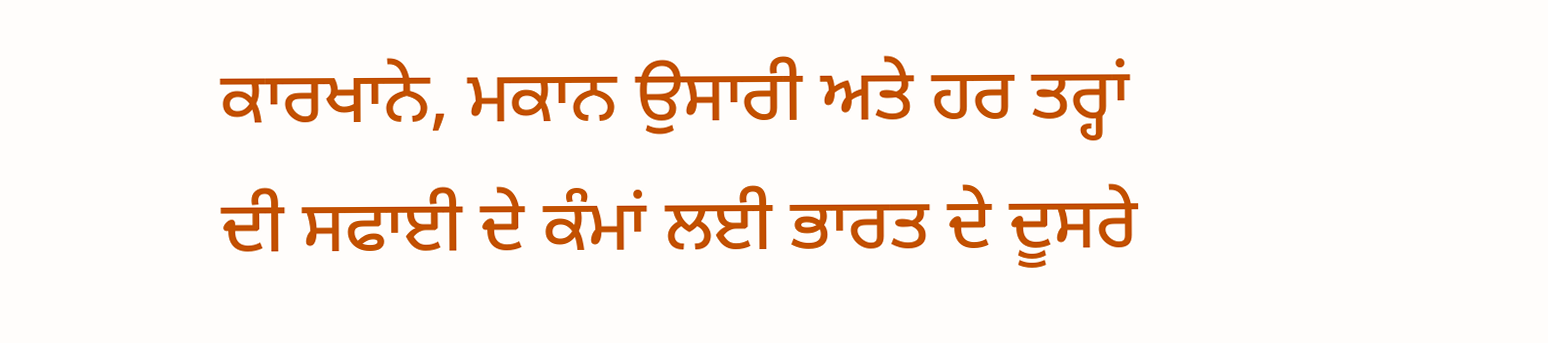ਕਾਰਖਾਨੇ, ਮਕਾਨ ਉਸਾਰੀ ਅਤੇ ਹਰ ਤਰ੍ਹਾਂ ਦੀ ਸਫਾਈ ਦੇ ਕੰਮਾਂ ਲਈ ਭਾਰਤ ਦੇ ਦੂਸਰੇ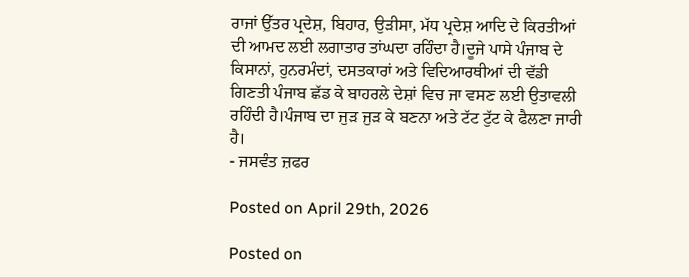ਰਾਜਾਂ ਉੱਤਰ ਪ੍ਰਦੇਸ਼, ਬਿਹਾਰ, ਉੜੀਸਾ, ਮੱਧ ਪ੍ਰਦੇਸ਼ ਆਦਿ ਦੇ ਕਿਰਤੀਆਂ ਦੀ ਆਮਦ ਲਈ ਲਗਾਤਾਰ ਤਾਂਘਦਾ ਰਹਿੰਦਾ ਹੈ।ਦੂਜੇ ਪਾਸੇ ਪੰਜਾਬ ਦੇ ਕਿਸਾਨਾਂ, ਹੁਨਰਮੰਦਾਂ, ਦਸਤਕਾਰਾਂ ਅਤੇ ਵਿਦਿਆਰਥੀਆਂ ਦੀ ਵੱਡੀ ਗਿਣਤੀ ਪੰਜਾਬ ਛੱਡ ਕੇ ਬਾਹਰਲੇ ਦੇਸ਼ਾਂ ਵਿਚ ਜਾ ਵਸਣ ਲਈ ਉਤਾਵਲੀ ਰਹਿੰਦੀ ਹੈ।ਪੰਜਾਬ ਦਾ ਜੁੜ ਜੁੜ ਕੇ ਬਣਨਾ ਅਤੇ ਟੱਟ ਟੁੱਟ ਕੇ ਫੈਲਣਾ ਜਾਰੀ ਹੈ।
- ਜਸਵੰਤ ਜ਼ਫਰ

Posted on April 29th, 2026

Posted on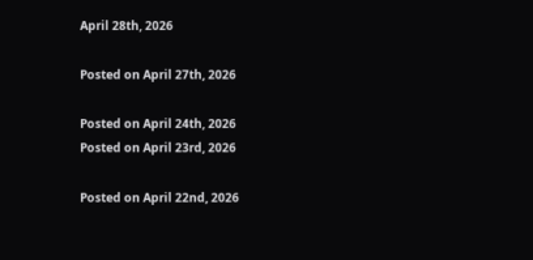April 28th, 2026

Posted on April 27th, 2026

Posted on April 24th, 2026
Posted on April 23rd, 2026

Posted on April 22nd, 2026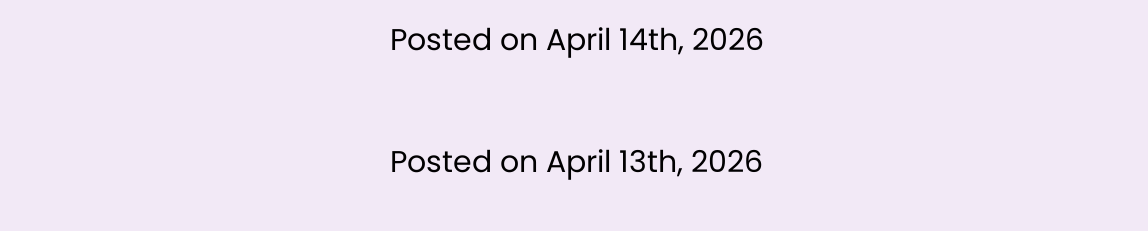Posted on April 14th, 2026

Posted on April 13th, 2026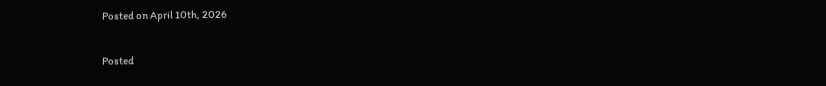Posted on April 10th, 2026

Posted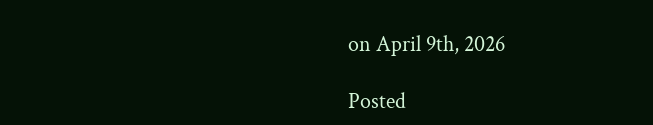on April 9th, 2026

Posted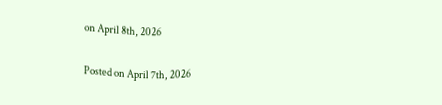on April 8th, 2026

Posted on April 7th, 2026